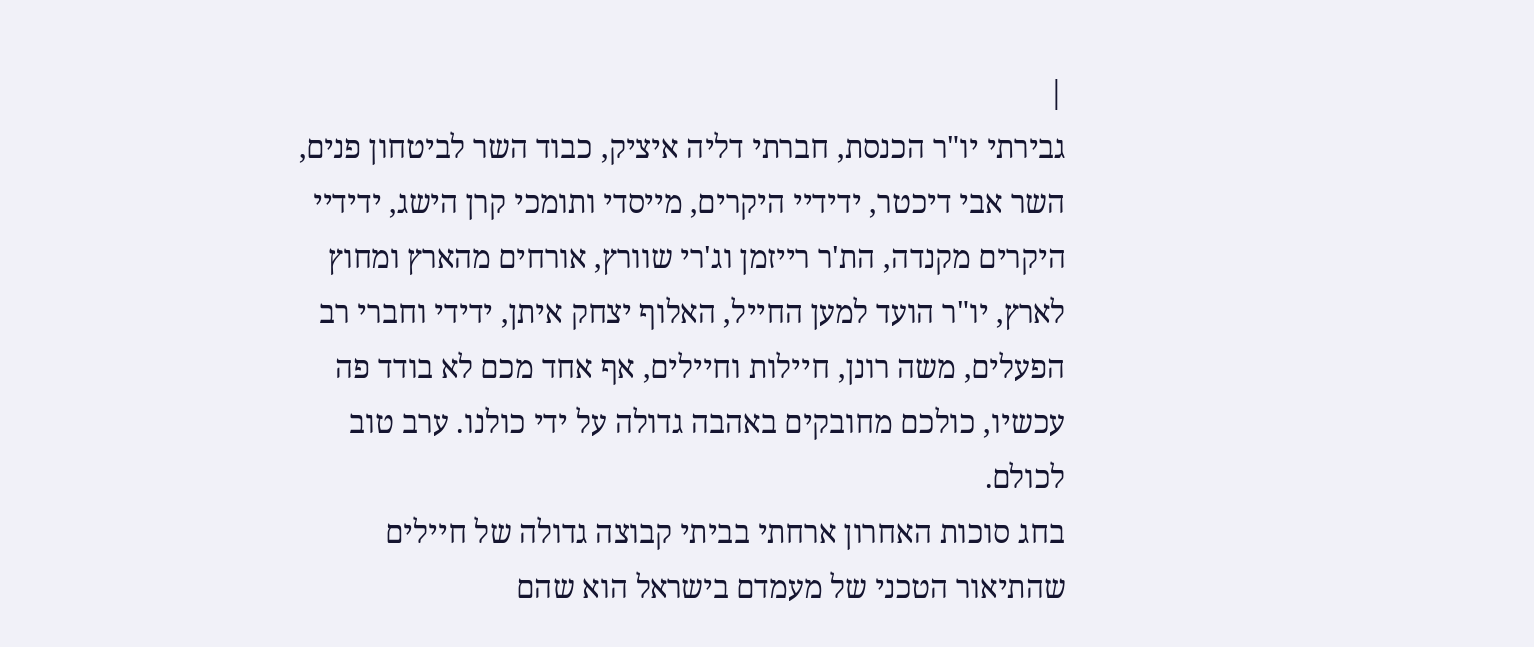|
גבירתי יו"ר הכנסת, חברתי דליה איציק, כבוד השר לביטחון פנים, השר אבי דיכטר, ידידיי היקרים, מייסדי ותומכי קרן הישג, ידידיי היקרים מקנדה, הת'ר רייזמן וג'רי שוורץ, אורחים מהארץ ומחוץ לארץ, יו"ר הועד למען החייל, האלוף יצחק איתן, ידידי וחברי רב הפעלים, משה רונן, חיילות וחיילים, אף אחד מכם לא בודד פה עכשיו, כולכם מחובקים באהבה גדולה על ידי כולנו. ערב טוב לכולם.
בחג סוכות האחרון ארחתי בביתי קבוצה גדולה של חיילים שהתיאור הטכני של מעמדם בישראל הוא שהם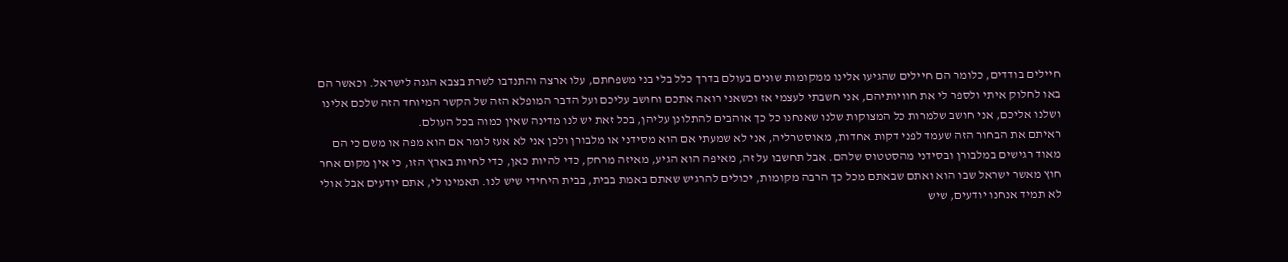חיילים בודדים, כלומר הם חיילים שהגיעו אלינו ממקומות שונים בעולם בדרך כלל בלי בני משפחתם, עלו ארצה והתנדבו לשרת בצבא הגנה לישראל. וכאשר הם באו לחלוק איתי ולספר לי את חוויותיהם, אני חשבתי לעצמי אז וכשאני רואה אתכם וחושב עליכם ועל הדבר המופלא הזה של הקשר המיוחד הזה שלכם אלינו ושלנו אליכם, אני חושב שלמרות כל המצוקות שלנו שאנחנו כל כך אוהבים להתלונן עליהן, בכל זאת יש לנו מדינה שאין כמוה בכל העולם.
ראיתם את הבחור הזה שעמד לפני דקות אחדות, מאוסטרליה, אני לא שמעתי אם הוא מסידני או מלבורן ולכן אני לא אעז לומר אם הוא מפה או משם כי הם מאוד רגישים במלבורן ובסידני מהסטטוס שלהם. אבל תחשבו על זה, מאיפה הוא הגיע, מאיזה מרחק, כדי להיות כאן, כדי לחיות בארץ הזו, כי אין מקום אחר חוץ מאשר ישראל שבו הוא ואתם שבאתם מכל כך הרבה מקומות, יכולים להרגיש שאתם באמת בבית, בבית היחידי שיש לנו. תאמינו לי, אתם יודעים אבל אולי לא תמיד אנחנו יודעים, שיש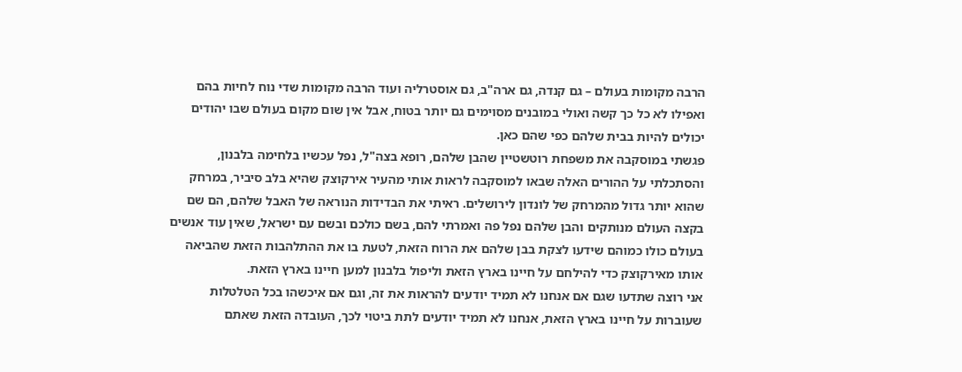הרבה מקומות בעולם – גם קנדה, גם ארה"ב, גם אוסטרליה ועוד הרבה מקומות שדי נוח לחיות בהם ואפילו לא כל כך קשה ואולי במובנים מסוימים גם יותר בטוח, אבל אין שום מקום בעולם שבו יהודים יכולים להיות בבית שלהם כפי שהם כאן.
פגשתי במוסקבה את משפחת רוטשטיין שהבן שלהם, רופא בצה"ל, נפל עכשיו בלחימה בלבנון, והסתכלתי על ההורים האלה שבאו למוסקבה לראות אותי מהעיר אירקוצק שהיא בלב סיביר, במרחק שהוא יותר גדול מהמרחק של לונדון לירושלים. ראיתי את הבדידות הנוראה של האבל שלהם, הם שם בקצה העולם מנותקים והבן שלהם נפל פה ואמרתי להם, בשם כולכם ובשם עם ישראל, שאין עוד אנשים בעולם כולו כמוהם שידעו לצקת בבן שלהם את הרוח הזאת, לטעת בו את ההתלהבות הזאת שהביאה אותו מאירקוצק כדי להילחם על חיינו בארץ הזאת וליפול בלבנון למען חיינו בארץ הזאת.
אני רוצה שתדעו שגם אם אנחנו לא תמיד יודעים להראות את זה, וגם אם איכשהו בכל הטלטלות שעוברות על חיינו בארץ הזאת, אנחנו לא תמיד יודעים לתת ביטוי לכך, העובדה הזאת שאתם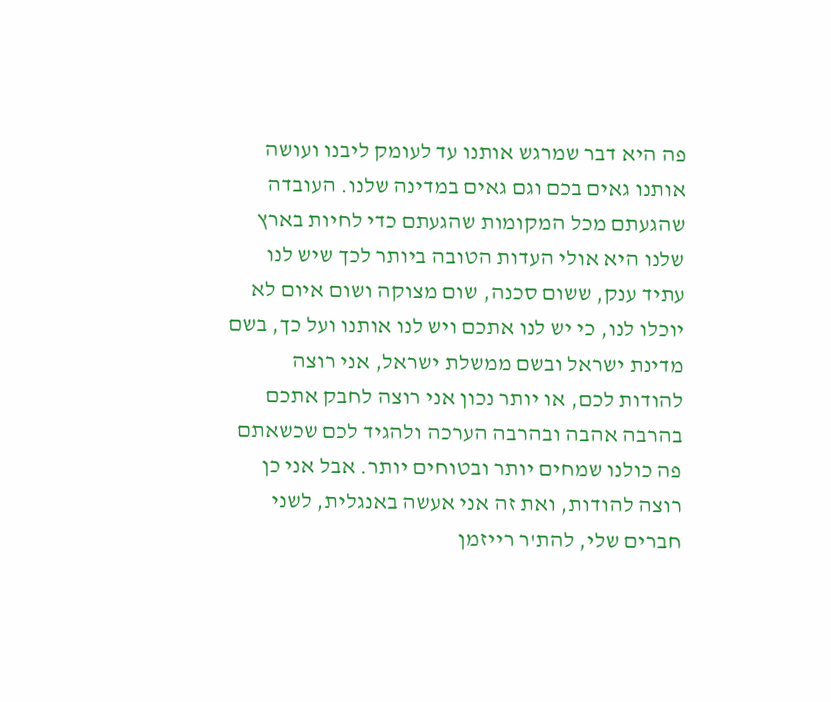פה היא דבר שמרגש אותנו עד לעומק ליבנו ועושה אותנו גאים בכם וגם גאים במדינה שלנו. העובדה שהגעתם מכל המקומות שהגעתם כדי לחיות בארץ שלנו היא אולי העדות הטובה ביותר לכך שיש לנו עתיד ענק, ששום סכנה, שום מצוקה ושום איום לא יוכלו לנו, כי יש לנו אתכם ויש לנו אותנו ועל כך, בשם מדינת ישראל ובשם ממשלת ישראל, אני רוצה להודות לכם, או יותר נכון אני רוצה לחבק אתכם בהרבה אהבה ובהרבה הערכה ולהגיד לכם שכשאתם פה כולנו שמחים יותר ובטוחים יותר. אבל אני כן רוצה להודות, ואת זה אני אעשה באנגלית, לשני חברים שלי, להת'ר רייזמן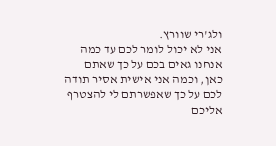ולג'רי שוורץ.
אני לא יכול לומר לכם עד כמה אנחנו גאים בכם על כך שאתם כאן, וכמה אני אישית אסיר תודה לכם על כך שאפשרתם לי להצטרף אליכם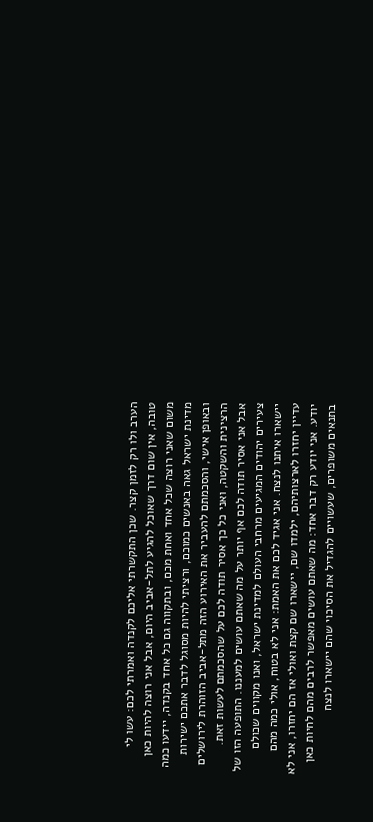הערב ולו רק לזמן קצר. שכן התקשרתי אליכם לקנדה ואמרתי לכם: עשו לי טובה, אין שום דרך שאוכל להגיע לתל-אביב היום, אבל אני רוצה להיות כאן משום שאני רוצה שכל אחד ואחת מכם, ובתקווה גם כל אחד בקנדה, יידעו כמה מדינת ישראל גאה באנשים כמוכם, ורציתי להיות מסוגל לדבר אתכם ישירות ובאופן אישי, והסכמתם להעביר את האירוע הזה מתל-אביב הזוהרת לירושלים הרצינית והשקטה, ואני כל כך אסיר תודה לכם על שהסכמתם לעשות זאת.
אבל אני אסיר תודה לכם אף יותר על מה שאתם עושים למעננו. התופעה הזו של צעירים יהודים המגיעים מרחבי העולם למדינת ישראל, ואנו מקווים שכולם יישארו איתנו לנצח. אני אגיד לכם את האמת: אני לא בטוח, אולי כמה מהם עדיין יחזרו לארצותיהם, ילמדו שם, יישארו שם קצת ואולי אז הם יחזרו, אני לא יודע. אני יודע רק דבר אחד: מה שאתם עושים מאפשר לרבים מהם לחיות כאן בתנאים משופרים, שעשויים להגדיל את הסיכוי שהם יישארו לנצח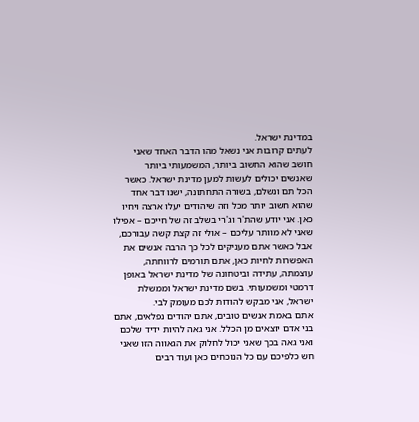במדינת ישראל.
לעתים קרובות אני נשאל מהו הדבר האחד שאני חושב שהוא החשוב ביותר, המשמעותי ביותר שאנשים יכולים לעשות למען מדינת ישראל. כאשר הכל תם ונשלם, בשורה התחתונה, ישנו דבר אחד שהוא חשוב יותר מכל וזה שיהודים יעלו ארצה ויחיו כאן. אני יודע שהת'ר וג'רי בשלב זה של חייכם – אפילו שאני לא מוותר עליכם – אולי זה קצת קשה עבורכם, אבל כאשר אתם מעניקים לכל כך הרבה אנשים את האפשרות לחיות כאן, אתם תורמים לרווחתה, עוצמתה, עתידה וביטחונה של מדינת ישראל באופן דרמטי ומשמעותי. בשם מדינת ישראל וממשלת ישראל, אני מבקש להודות לכם מעומק לבי.
אתם באמת אנשים טובים, אתם יהודים נפלאים, אתם בני אדם יוצאים מן הכלל. אני גאה להיות ידיד שלכם ואני גאה בכך שאני יכול לחלוק את הגאווה הזו שאני חש כלפיכם עם כל הנוכחים כאן ועוד רבים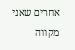אחרים שאני מקווה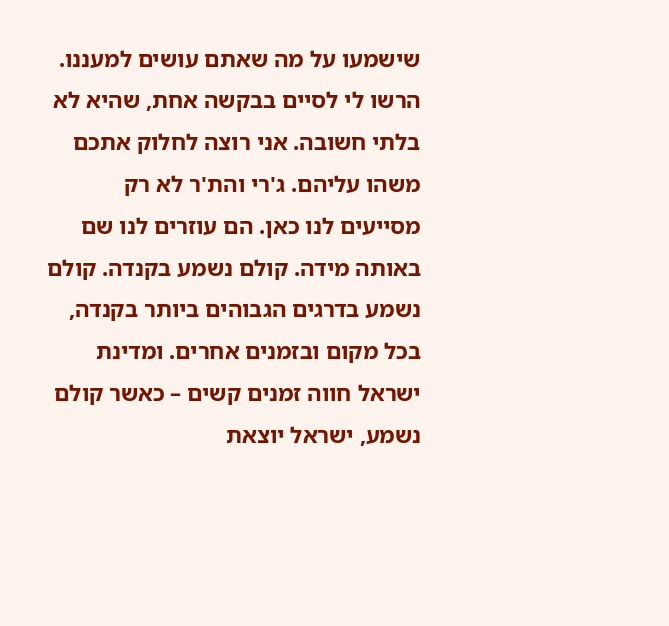שישמעו על מה שאתם עושים למעננו. הרשו לי לסיים בבקשה אחת, שהיא לא בלתי חשובה. אני רוצה לחלוק אתכם משהו עליהם. ג'רי והת'ר לא רק מסייעים לנו כאן. הם עוזרים לנו שם באותה מידה. קולם נשמע בקנדה. קולם נשמע בדרגים הגבוהים ביותר בקנדה, בכל מקום ובזמנים אחרים. ומדינת ישראל חווה זמנים קשים – כאשר קולם נשמע, ישראל יוצאת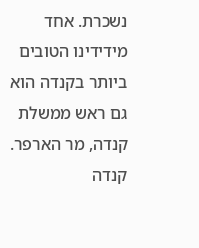נשכרת. אחד מידידינו הטובים ביותר בקנדה הוא גם ראש ממשלת קנדה, מר הארפר. קנדה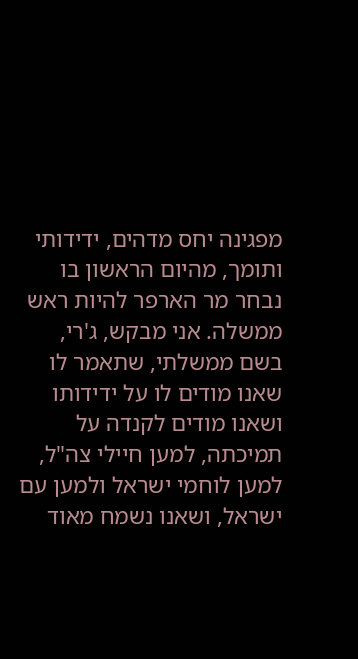מפגינה יחס מדהים, ידידותי ותומך, מהיום הראשון בו נבחר מר הארפר להיות ראש ממשלה. אני מבקש, ג'רי, בשם ממשלתי, שתאמר לו שאנו מודים לו על ידידותו ושאנו מודים לקנדה על תמיכתה, למען חיילי צה"ל, למען לוחמי ישראל ולמען עם ישראל, ושאנו נשמח מאוד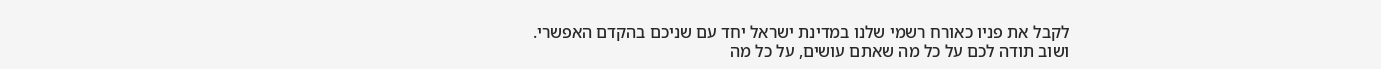לקבל את פניו כאורח רשמי שלנו במדינת ישראל יחד עם שניכם בהקדם האפשרי.
ושוב תודה לכם על כל מה שאתם עושים, על כל מה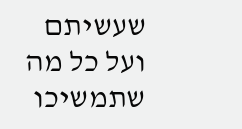שעשיתם ועל כל מה שתמשיכו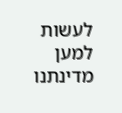לעשות למען מדינתנו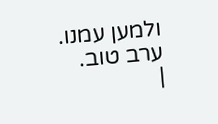ולמען עמנו. ערב טוב.
|